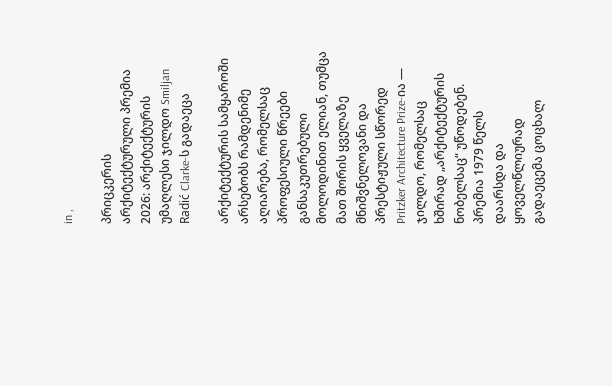in ,

პრიცკერის არქიტექტურული პრემია 2026: არქიტექტურის უმაღლესი ჯილდო Smiljan Radić Clarke-ს გადაეცა

არქიტექტურის სამყაროში არსებობს რამდენიმე აღიარება, რომელსაც პროფესიული წრეები განსაკუთრებული მოლოდინით ელიან, თუმცა მათ შორის ყველაზე მნიშვნელოვანი და პრესტიჟული სწორედ Pritzker Architecture Prize-ია — ჯილდო, რომელსაც ხშირად „არქიტექტურის ნობელსაც“ უწოდებენ. პრემია 1979 წელს დაარსდა და ყოველწლიურად გადაეცემა ცოცხალ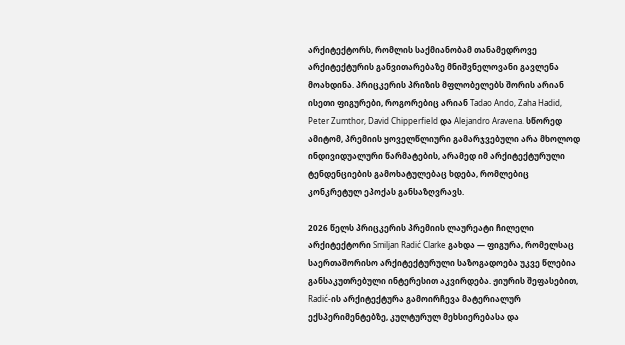არქიტექტორს, რომლის საქმიანობამ თანამედროვე არქიტექტურის განვითარებაზე მნიშვნელოვანი გავლენა მოახდინა. პრიცკერის პრიზის მფლობელებს შორის არიან ისეთი ფიგურები, როგორებიც არიან Tadao Ando, Zaha Hadid, Peter Zumthor, David Chipperfield და Alejandro Aravena. სწორედ ამიტომ, პრემიის ყოველწლიური გამარჯვებული არა მხოლოდ ინდივიდუალური წარმატების, არამედ იმ არქიტექტურული ტენდენციების გამოხატულებაც ხდება, რომლებიც კონკრეტულ ეპოქას განსაზღვრავს.

2026 წელს პრიცკერის პრემიის ლაურეატი ჩილელი არქიტექტორი Smiljan Radić Clarke გახდა — ფიგურა, რომელსაც საერთაშორისო არქიტექტურული საზოგადოება უკვე წლებია განსაკუთრებული ინტერესით აკვირდება. ჟიურის შეფასებით, Radić-ის არქიტექტურა გამოირჩევა მატერიალურ ექსპერიმენტებზე, კულტურულ მეხსიერებასა და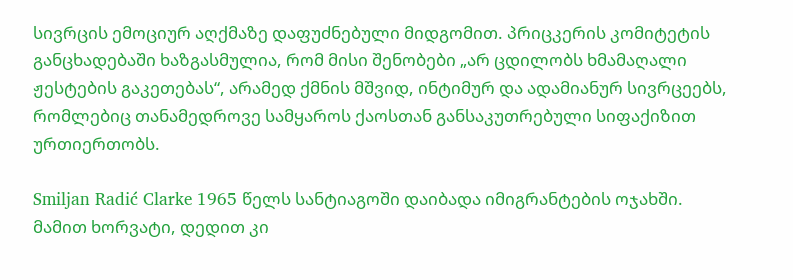სივრცის ემოციურ აღქმაზე დაფუძნებული მიდგომით. პრიცკერის კომიტეტის განცხადებაში ხაზგასმულია, რომ მისი შენობები „არ ცდილობს ხმამაღალი ჟესტების გაკეთებას“, არამედ ქმნის მშვიდ, ინტიმურ და ადამიანურ სივრცეებს, რომლებიც თანამედროვე სამყაროს ქაოსთან განსაკუთრებული სიფაქიზით ურთიერთობს.

Smiljan Radić Clarke 1965 წელს სანტიაგოში დაიბადა იმიგრანტების ოჯახში. მამით ხორვატი, დედით კი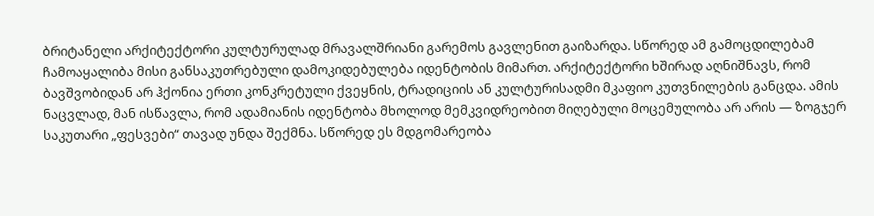ბრიტანელი არქიტექტორი კულტურულად მრავალშრიანი გარემოს გავლენით გაიზარდა. სწორედ ამ გამოცდილებამ ჩამოაყალიბა მისი განსაკუთრებული დამოკიდებულება იდენტობის მიმართ. არქიტექტორი ხშირად აღნიშნავს, რომ ბავშვობიდან არ ჰქონია ერთი კონკრეტული ქვეყნის, ტრადიციის ან კულტურისადმი მკაფიო კუთვნილების განცდა. ამის ნაცვლად, მან ისწავლა, რომ ადამიანის იდენტობა მხოლოდ მემკვიდრეობით მიღებული მოცემულობა არ არის — ზოგჯერ საკუთარი „ფესვები“ თავად უნდა შექმნა. სწორედ ეს მდგომარეობა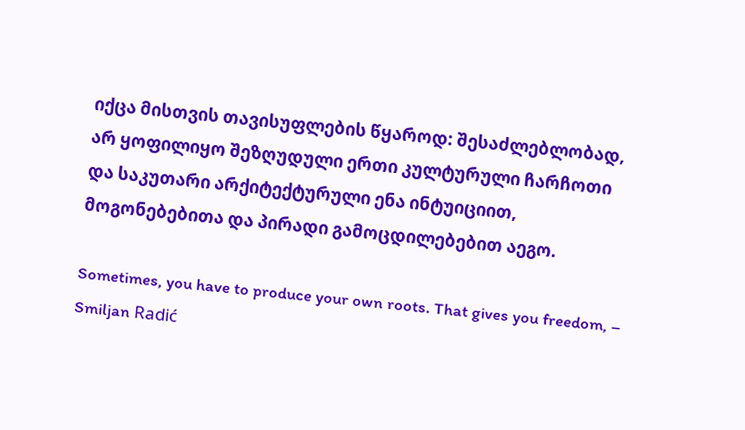იქცა მისთვის თავისუფლების წყაროდ: შესაძლებლობად, არ ყოფილიყო შეზღუდული ერთი კულტურული ჩარჩოთი და საკუთარი არქიტექტურული ენა ინტუიციით, მოგონებებითა და პირადი გამოცდილებებით აეგო.

Sometimes, you have to produce your own roots. That gives you freedom, – Smiljan Radić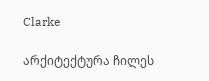Clarke

არქიტექტურა ჩილეს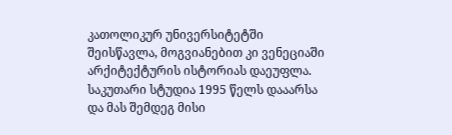კათოლიკურ უნივერსიტეტში შეისწავლა, მოგვიანებით კი ვენეციაში არქიტექტურის ისტორიას დაეუფლა. საკუთარი სტუდია 1995 წელს დააარსა და მას შემდეგ მისი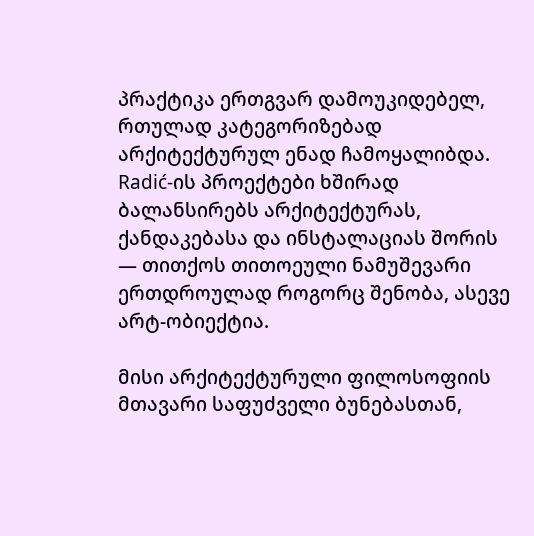პრაქტიკა ერთგვარ დამოუკიდებელ, რთულად კატეგორიზებად არქიტექტურულ ენად ჩამოყალიბდა. Radić-ის პროექტები ხშირად ბალანსირებს არქიტექტურას, ქანდაკებასა და ინსტალაციას შორის — თითქოს თითოეული ნამუშევარი ერთდროულად როგორც შენობა, ასევე არტ-ობიექტია.

მისი არქიტექტურული ფილოსოფიის მთავარი საფუძველი ბუნებასთან,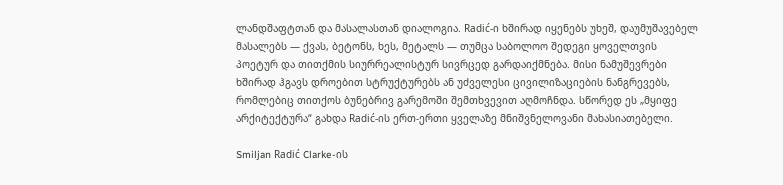ლანდშაფტთან და მასალასთან დიალოგია. Radić-ი ხშირად იყენებს უხეშ, დაუმუშავებელ მასალებს — ქვას, ბეტონს, ხეს, მეტალს — თუმცა საბოლოო შედეგი ყოველთვის პოეტურ და თითქმის სიურრეალისტურ სივრცედ გარდაიქმნება. მისი ნამუშევრები ხშირად ჰგავს დროებით სტრუქტურებს ან უძველესი ცივილიზაციების ნანგრევებს, რომლებიც თითქოს ბუნებრივ გარემოში შემთხვევით აღმოჩნდა. სწორედ ეს „მყიფე არქიტექტურა“ გახდა Radić-ის ერთ-ერთი ყველაზე მნიშვნელოვანი მახასიათებელი.

Smiljan Radić Clarke-ის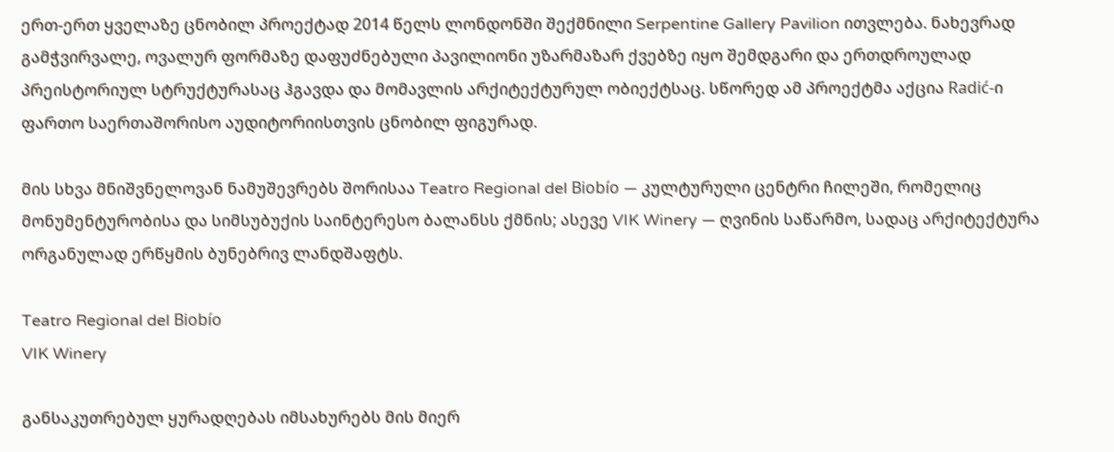ერთ-ერთ ყველაზე ცნობილ პროექტად 2014 წელს ლონდონში შექმნილი Serpentine Gallery Pavilion ითვლება. ნახევრად გამჭვირვალე, ოვალურ ფორმაზე დაფუძნებული პავილიონი უზარმაზარ ქვებზე იყო შემდგარი და ერთდროულად პრეისტორიულ სტრუქტურასაც ჰგავდა და მომავლის არქიტექტურულ ობიექტსაც. სწორედ ამ პროექტმა აქცია Radić-ი ფართო საერთაშორისო აუდიტორიისთვის ცნობილ ფიგურად.

მის სხვა მნიშვნელოვან ნამუშევრებს შორისაა Teatro Regional del Biobío — კულტურული ცენტრი ჩილეში, რომელიც მონუმენტურობისა და სიმსუბუქის საინტერესო ბალანსს ქმნის; ასევე VIK Winery — ღვინის საწარმო, სადაც არქიტექტურა ორგანულად ერწყმის ბუნებრივ ლანდშაფტს.

Teatro Regional del Biobío
VIK Winery

განსაკუთრებულ ყურადღებას იმსახურებს მის მიერ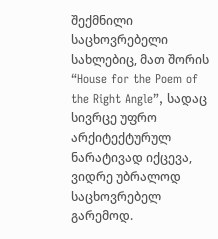შექმნილი საცხოვრებელი სახლებიც, მათ შორის “House for the Poem of the Right Angle”, სადაც სივრცე უფრო არქიტექტურულ ნარატივად იქცევა, ვიდრე უბრალოდ საცხოვრებელ გარემოდ.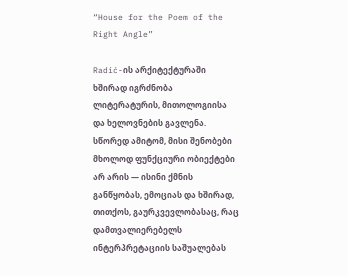“House for the Poem of the Right Angle”

Radić-ის არქიტექტურაში ხშირად იგრძნობა ლიტერატურის, მითოლოგიისა და ხელოვნების გავლენა. სწორედ ამიტომ, მისი შენობები მხოლოდ ფუნქციური ობიექტები არ არის — ისინი ქმნის განწყობას, ემოციას და ხშირად, თითქოს, გაურკვევლობასაც, რაც დამთვალიერებელს ინტერპრეტაციის საშუალებას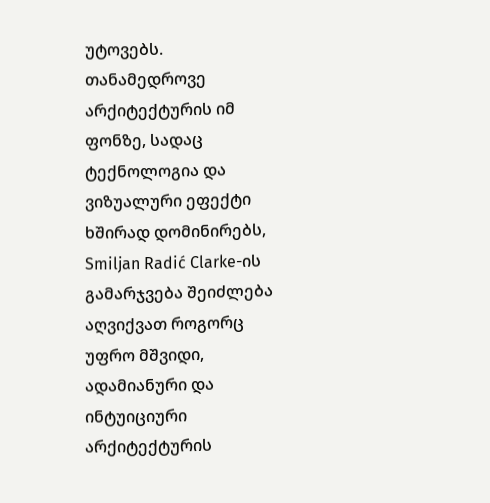უტოვებს. თანამედროვე არქიტექტურის იმ ფონზე, სადაც ტექნოლოგია და ვიზუალური ეფექტი ხშირად დომინირებს, Smiljan Radić Clarke-ის გამარჯვება შეიძლება აღვიქვათ როგორც უფრო მშვიდი, ადამიანური და ინტუიციური არქიტექტურის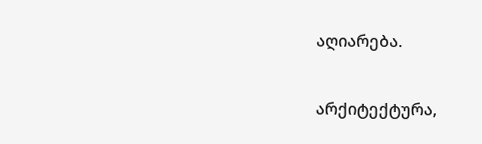აღიარება.

არქიტექტურა,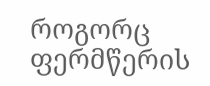როგორც ფერმწერის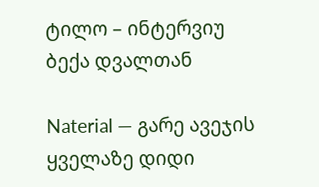ტილო – ინტერვიუ ბექა დვალთან

Naterial — გარე ავეჯის ყველაზე დიდი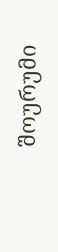შოურუმი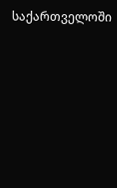საქართველოში